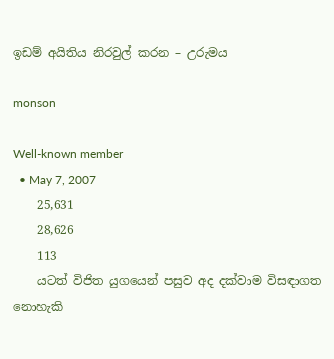ඉඩම් අයිතිය නිරවුල් කරන – උරුමය

monson

Well-known member
  • May 7, 2007
    25,631
    28,626
    113
    යටත් විජිත යුගයෙන් පසුව අද දක්වාම විසඳාගත නොහැකි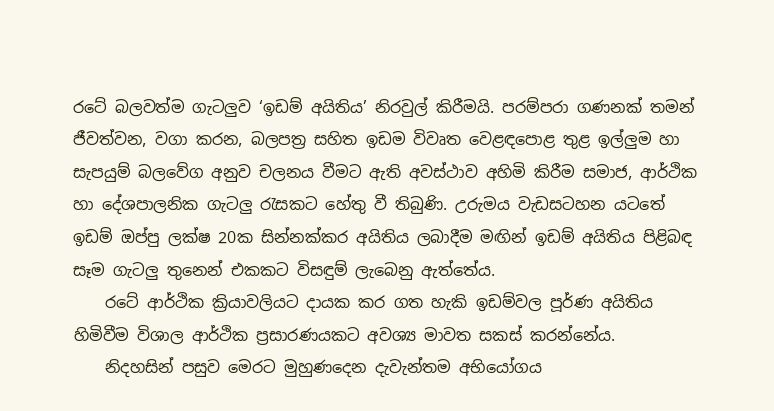රටේ බලවත්ම ගැටලුව ‘ඉඩම් අයිතිය’ නිරවුල් කිරීමයි. පරම්පරා ගණනක් තමන් ජීවත්වන, වගා කරන, බලපත්‍ර සහිත ඉඩම විවෘත වෙළඳපොළ තුළ ඉල්ලුම හා සැපයුම් බලවේග අනුව චලනය වීමට ඇති අවස්ථාව අහිමි කිරීම සමාජ, ආර්ථික හා දේශපාලනික ගැටලු රැසකට හේතු වී තිබුණි. උරුමය වැඩසටහන යටතේ ඉඩම් ඔප්පු ලක්ෂ 20ක සින්නක්කර අයිතිය ලබාදීම මඟින් ඉඩම් අයිතිය පිළිබඳ සෑම ගැටලු තුනෙන් එකකට විසඳුම් ලැබෙනු ඇත්තේය.
    රටේ ආර්ථික ක්‍රියාවලියට දායක කර ගත හැකි ඉඩම්වල පූර්ණ අයිතිය හිමිවීම විශාල ආර්ථික ප්‍රසාරණයකට අවශ්‍ය මාවත සකස් කරන්නේය.
    නිදහසින් පසුව මෙරට මුහුණදෙන දැවැන්තම අභියෝගය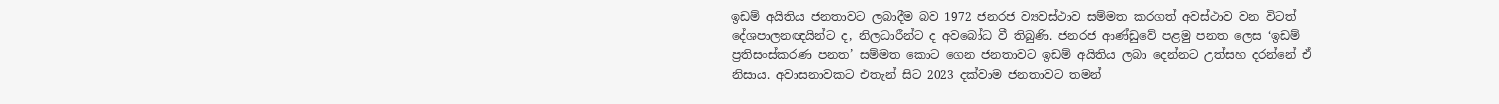ඉඩම් අයිතිය ජනතාවට ලබාදීම බව 1972 ජනරජ ව්‍යවස්ථාව සම්මත කරගත් අවස්ථාව වන විටත් දේශපාලනඥයින්ට ද, නිලධාරීන්ට ද අවබෝධ වී තිබුණි. ජනරජ ආණ්ඩුවේ පළමු පනත ලෙස ‘ඉඩම් ප්‍රතිසංස්කරණ පනත’ සම්මත කොට ගෙන ජනතාවට ඉඩම් අයිතිය ලබා දෙන්නට උත්සහ දරන්නේ ඒ නිසාය. අවාසනාවකට එතැන් සිට 2023 දක්වාම ජනතාවට තමන්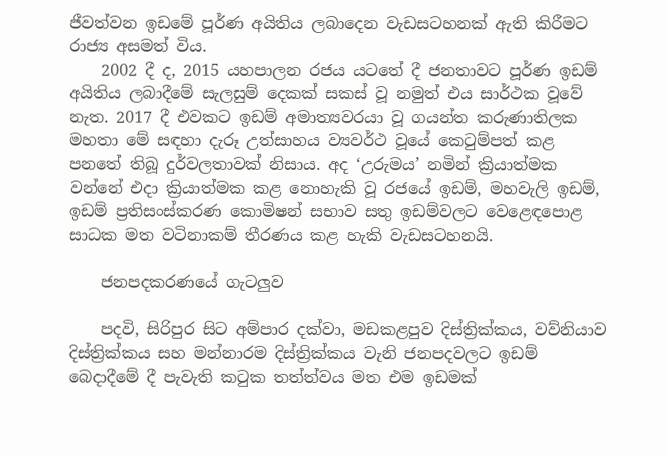ජීවත්වන ඉඩමේ පූර්ණ අයිතිය ලබාදෙන වැඩසටහනක් ඇති කිරීමට රාජ්‍ය අසමත් විය.
    2002 දී ද, 2015 යහපාලන රජය යටතේ දී ජනතාවට පූර්ණ ඉඩම් අයිතිය ලබාදීමේ සැලසුම් දෙකක් සකස් වූ නමුත් එය සාර්ථක වූවේ නැත. 2017 දී එවකට ඉඩම් අමාත්‍යවරයා වූ ගයන්ත කරුණාතිලක මහතා මේ සඳහා දැරූ උත්සාහය ව්‍යවර්ථ වූයේ කෙටුම්පත් කළ පනතේ තිබූ දුර්වලතාවක් නිසාය. අද ‘උරුමය’ නමින් ක්‍රියාත්මක වන්නේ එදා ක්‍රියාත්මක කළ නොහැකි වූ රජයේ ඉඩම්, මහවැලි ඉඩම්, ඉඩම් ප්‍රතිසංස්කරණ කොමිෂන් සභාව සතු ඉඩම්වලට වෙළෙඳපොළ සාධක මත වටිනාකම් තීරණය කළ හැකි වැඩසටහනයි.

    ජනපදකරණයේ ගැටලුව

    පදවි, සිරිපුර සිට අම්පාර දක්වා, මඩකළපුව දිස්ත්‍රික්කය, වව්නියාව දිස්ත්‍රික්කය සහ මන්නාරම දිස්ත්‍රික්කය වැනි ජනපදවලට ඉඩම් බෙදාදීමේ දී පැවැති කටුක තත්ත්වය මත එම ඉඩමක්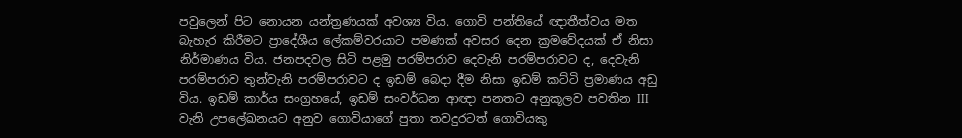පවුලෙන් පිට නොයන යන්ත්‍රණයක් අවශ්‍ය විය. ගොවි පන්තියේ ඥාතීත්වය මත බැහැර කිරීමට ප්‍රාදේශීය ලේකම්වරයාට පමණක් අවසර දෙන ක්‍රමවේදයක් ඒ නිසා නිර්මාණය විය. ජනපදවල සිටි පළමු පරම්පරාව දෙවැනි පරම්පරාවට ද, දෙවැනි පරම්පරාව තුන්වැනි පරම්පරාවට ද ඉඩම් බෙදා දීම නිසා ඉඩම් කට්ටි ප්‍රමාණය අඩු විය. ඉඩම් කාර්ය සංග්‍රහයේ, ඉඩම් සංවර්ධන ආඥා පනතට අනුකූලව පවතින III වැනි උපලේඛනයට අනුව ගොවියාගේ පුතා තවදුරටත් ගොවියකු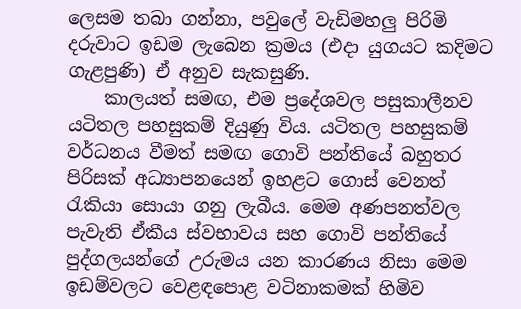ලෙසම තබා ගන්නා, පවුලේ වැඩිමහලු පිරිමි දරුවාට ඉඩම ලැබෙන ක්‍රමය (එදා යුගයට කදිමට ගැළපුණි) ඒ අනුව සැකසුණි.
    කාලයත් සමඟ, එම ප්‍රදේශවල පසුකාලීනව යටිතල පහසුකම් දියුණු විය. යටිතල පහසුකම් වර්ධනය වීමත් සමඟ ගොවි පන්තියේ බහුතර පිරිසක් අධ්‍යාපනයෙන් ඉහළට ගොස් වෙනත් රැකියා සොයා ගනු ලැබීය. මෙම අණපනත්වල පැවැති ඒකීය ස්වභාවය සහ ගොවි පන්තියේ පුද්ගලයන්ගේ උරුමය යන කාරණය නිසා මෙම ඉඩම්වලට වෙළඳපොළ වටිනාකමක් හිමිව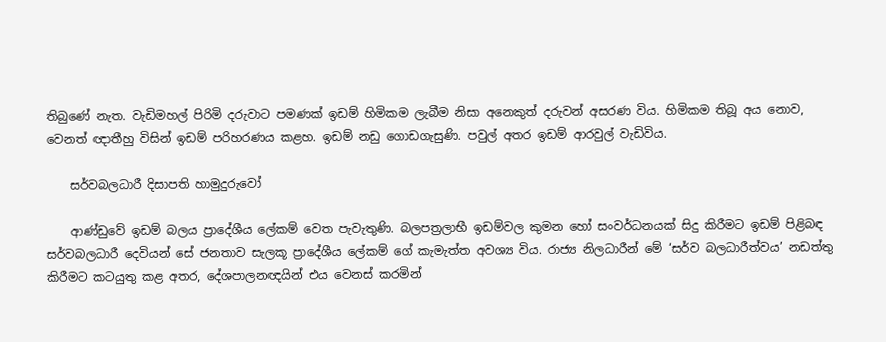තිබුණේ නැත. වැඩිමහල් පිරිමි දරුවාට පමණක් ඉඩම් හිමිකම ලැබීම නිසා අනෙකුත් දරුවන් අසරණ විය. හිමිකම තිබූ අය නොව, වෙනත් ඥාතීහු විසින් ඉඩම් පරිහරණය කළහ. ඉඩම් නඩු ගොඩගැසුණි. පවුල් අතර ඉඩම් ආරවුල් වැඩිවිය.

    සර්වබලධාරී දිසාපති හාමුදුරුවෝ

    ආණ්ඩුවේ ඉඩම් බලය ප්‍රාදේශීය ලේකම් වෙත පැවැතුණි. බලපත්‍රලාභී ඉඩම්වල කුමන හෝ සංවර්ධනයක් සිදු කිරීමට ඉඩම් පිළිබඳ සර්වබලධාරී දෙවියන් සේ ජනතාව සැලකූ ප්‍රාදේශීය ලේකම් ගේ කැමැත්ත අවශ්‍ය විය. රාජ්‍ය නිලධාරීන් මේ ‘සර්ව බලධාරීත්වය’ නඩත්තු කිරීමට කටයුතු කළ අතර, දේශපාලනඥයින් එය වෙනස් කරමින්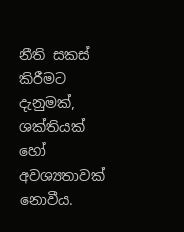නීති සකස් කිරීමට දැනුමක්, ශක්තියක් හෝ අවශ්‍යතාවක් නොවීය.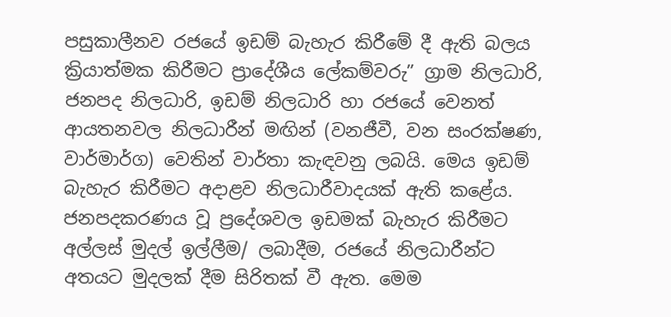පසුකාලීනව රජයේ ඉඩම් බැහැර කිරීමේ දී ඇති බලය ක්‍රියාත්මක කිරීමට ප්‍රාදේශීය ලේකම්වරු” ග්‍රාම නිලධාරි, ජනපද නිලධාරි, ඉඩම් නිලධාරි හා රජයේ වෙනත් ආයතනවල නිලධාරීන් මඟින් (වනජීවී, වන සංරක්ෂණ, වාර්මාර්ග) වෙතින් වාර්තා කැඳවනු ලබයි. මෙය ඉඩම් බැහැර කිරීමට අදාළව නිලධාරීවාදයක් ඇති කළේය. ජනපදකරණය වූ ප්‍රදේශවල ඉඩමක් බැහැර කිරීමට අල්ලස් මුදල් ඉල්ලීම/ ලබාදීම, රජයේ නිලධාරීන්ට අතයට මුදලක් දීම සිරිතක් වී ඇත. මෙම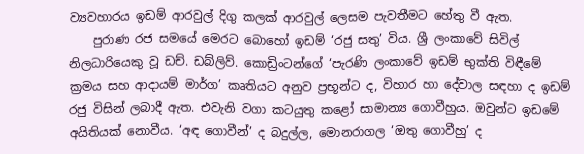ව්‍යවහාරය ඉඩම් ආරවුල් දිගු කලක් ආරවුල් ලෙසම පැවතීමට හේතු වී ඇත.
    පුරාණ රජ සමයේ මෙරට බොහෝ ඉඩම් ‘රජු සතු’ විය. ශ්‍රී ලංකාවේ සිවිල් නිලධාරියෙකු වූ ඩච්. ඩබ්ලිව්. කොඩ්‍රිංටන්ගේ ‘පැරණි ලංකාවේ ඉඩම් භුක්ති විඳීමේ ක්‍රමය සහ ආදායම් මාර්ග’ කෘතියට අනුව ප්‍රභූන්ට ද, විහාර හා දේවාල සඳහා ද ඉඩම් රජු විසින් ලබාදී ඇත. එවැනි වගා කටයුතු කළෝ සාමාන්‍ය ගොවීහුය. ඔවුන්ට ඉඩමේ අයිතියක් නොවීය. ‘අඳ ගොවීන්’ ද බදුල්ල, මොනරාගල ‘ඔතු ගොවීහු’ ද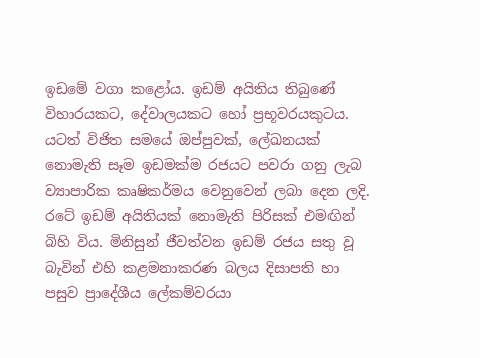ඉඩමේ වගා කළෝය. ඉඩම් අයිතිය තිබුණේ විහාරයකට, දේවාලයකට හෝ ප්‍රභූවරයකුටය. යටත් විජිත සමයේ ඔප්පුවක්, ලේඛනයක් නොමැති සෑම ඉඩමක්ම රජයට පවරා ගනු ලැබ ව්‍යාපාරික කෘෂිකර්මය වෙනුවෙන් ලබා දෙන ලදි. රටේ ඉඩම් අයිතියක් නොමැති පිරිසක් එමඟින් බිහි විය. මිනිසුන් ජීවත්වන ඉඩම් රජය සතු වූ බැවින් එහි කළමනාකරණ බලය දිසාපති හා පසුව ප්‍රාදේශීය ලේකම්වරයා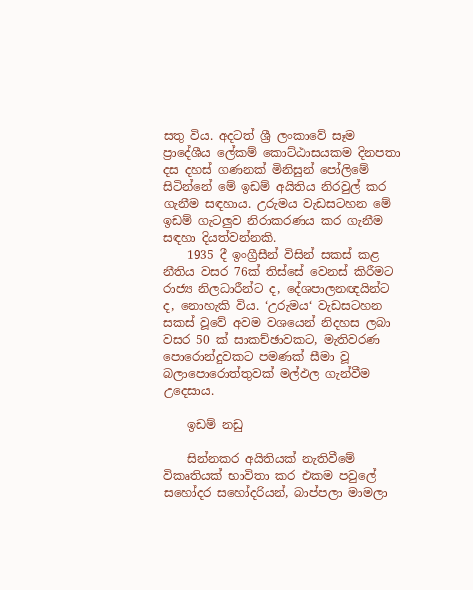සතු විය. අදටත් ශ්‍රී ලංකාවේ සෑම ප්‍රාදේශීය ලේකම් කොට්ඨාසයකම දිනපතා දස දහස් ගණනක් මිනිසුන් පෝලිමේ සිටින්නේ මේ ඉඩම් අයිතිය නිරවුල් කර ගැනීම සඳහාය. උරුමය වැඩසටහන මේ ඉඩම් ගැටලුව නිරාකරණය කර ගැනීම සඳහා දියත්වන්නකි.
    1935 දී ඉංග්‍රීසීන් විසින් සකස් කළ නීතිය වසර 76ක් තිස්සේ වෙනස් කිරීමට රාජ්‍ය නිලධාරීන්ට ද, දේශපාලනඥයින්ට ද, නොහැකි විය. ‘උරුමය‘ වැඩසටහන සකස් වූවේ අවම වශයෙන් නිදහස ලබා වසර 50 ක් සාකච්ඡාවකට, මැතිවරණ පොරොන්දුවකට පමණක් සීමා වූ බලාපොරොත්තුවක් මල්ඵල ගැන්වීම උදෙසාය.

    ඉඩම් නඩු

    සින්නකර අයිතියක් නැතිවීමේ විකෘතියක් භාවිතා කර එකම පවුලේ සහෝදර සහෝදරියන්, බාප්පලා මාමලා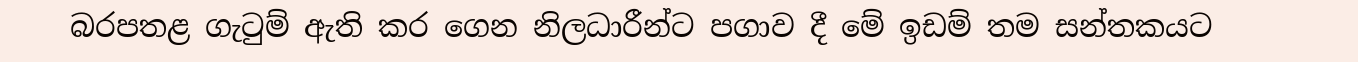බරපතළ ගැටුම් ඇති කර ගෙන නිලධාරීන්ට පගාව දී මේ ඉඩම් තම සන්තකයට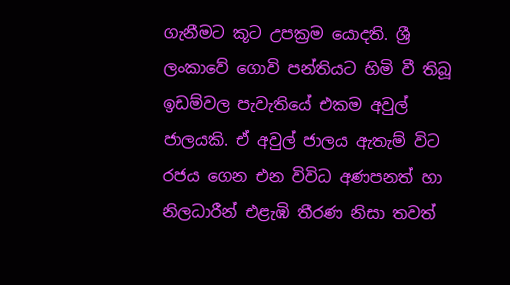ගැනීමට කූට උපක්‍රම යොදති. ශ්‍රී ලංකාවේ ගොවි පන්තියට හිමි වී තිබූ ඉඩම්වල පැවැතියේ එකම අවුල් ජාලයකි. ඒ අවුල් ජාලය ඇතැම් විට රජය ගෙන එන විවිධ අණපනත් හා නිලධාරීන් එළැඹි තීරණ නිසා තවත්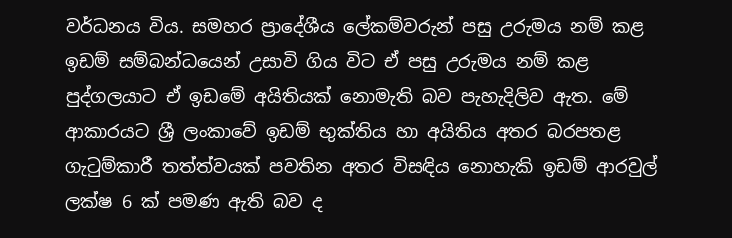වර්ධනය විය. සමහර ප්‍රාදේශීය ලේකම්වරුන් පසු උරුමය නම් කළ ඉඩම් සම්බන්ධයෙන් උසාවි ගිය විට ඒ පසු උරුමය නම් කළ පුද්ගලයාට ඒ ඉඩමේ අයිතියක් නොමැති බව පැහැදිලිව ඇත. මේ ආකාරයට ශ්‍රී ලංකාවේ ඉඩම් භුක්තිය හා අයිතිය අතර බරපතළ ගැටුම්කාරී තත්ත්වයක් පවතින අතර විසඳිය නොහැකි ඉඩම් ආරවුල් ලක්ෂ 6 ක් පමණ ඇති බව ද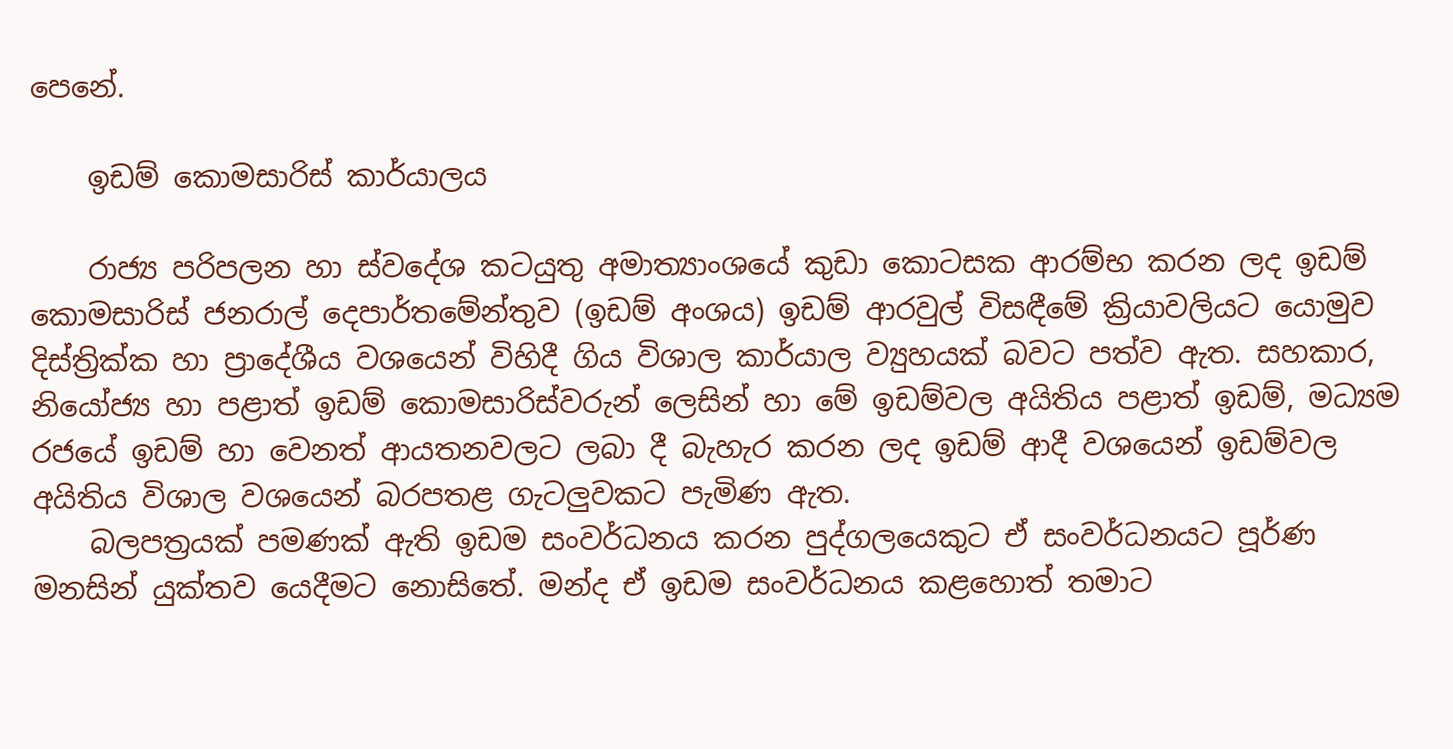පෙනේ.

    ඉඩම් කොමසාරිස් කාර්යාලය

    රාජ්‍ය පරිපලන හා ස්වදේශ කටයුතු අමාත්‍යාංශයේ කුඩා කොටසක ආරම්භ කරන ලද ඉඩම් කොමසාරිස් ජනරාල් දෙපාර්තමේන්තුව (ඉඩම් අංශය) ඉඩම් ආරවුල් විසඳීමේ ක්‍රියාවලියට යොමුව දිස්ත්‍රික්ක හා ප්‍රාදේශීය වශයෙන් විහිදී ගිය විශාල කාර්යාල ව්‍යුහයක් බවට පත්ව ඇත. සහකාර, නියෝජ්‍ය හා පළාත් ඉඩම් කොමසාරිස්වරුන් ලෙසින් හා මේ ඉඩම්වල අයිතිය පළාත් ඉඩම්, මධ්‍යම රජයේ ඉඩම් හා වෙනත් ආයතනවලට ලබා දී බැහැර කරන ලද ඉඩම් ආදී වශයෙන් ඉඩම්වල අයිතිය විශාල වශයෙන් බරපතළ ගැටලුවකට පැමිණ ඇත.
    බලපත්‍රයක් පමණක් ඇති ඉඩම සංවර්ධනය කරන පුද්ගලයෙකුට ඒ සංවර්ධනයට පූර්ණ මනසින් යුක්තව යෙදීමට නොසිතේ. මන්ද ඒ ඉඩම සංවර්ධනය කළහොත් තමාට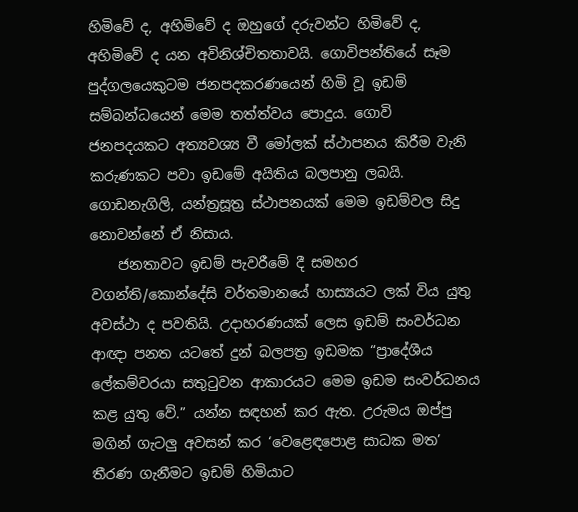හිමිවේ ද, අහිමිවේ ද ඔහුගේ දරුවන්ට හිමිවේ ද, අහිමිවේ ද යන අවිනිශ්චිතතාවයි. ගොවිපන්තියේ සෑම පුද්ගලයෙකුටම ජනපදකරණයෙන් හිමි වූ ඉඩම් සම්බන්ධයෙන් මෙම තත්ත්වය පොදුය. ගොවි ජනපදයකට අත්‍යවශ්‍ය වී මෝලක් ස්ථාපනය කිරීම වැනි කරුණකට පවා ඉඩමේ අයිතිය බලපානු ලබයි. ගොඩනැගිලි, යන්ත්‍රසූත්‍ර ස්ථාපනයක් මෙම ඉඩම්වල සිදු නොවන්නේ ඒ නිසාය.
    ජනතාවට ඉඩම් පැවරීමේ දී සමහර වගන්ති/කොන්දේසි වර්තමානයේ හාස්‍යයට ලක් විය යුතු අවස්ථා ද පවතියි. උදාහරණයක් ලෙස ඉඩම් සංවර්ධන ආඥා පනත යටතේ දුන් බලපත්‍ර ඉඩමක “ප්‍රාදේශීය ලේකම්වරයා සතුටුවන ආකාරයට මෙම ඉඩම සංවර්ධනය කළ යුතු වේ.” යන්න සඳහන් කර ඇත. උරුමය ඔප්පු මගින් ගැටලු අවසන් කර ‘වෙළෙඳපොළ සාධක මත’ තීරණ ගැනීමට ඉඩම් හිමියාට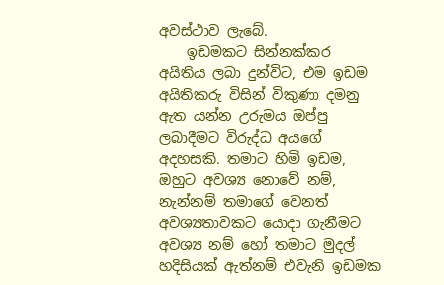අවස්ථාව ලැබේ.
    ඉඩමකට සින්නක්කර අයිතිය ලබා දුන්විට, එම ඉඩම අයිතිකරු විසින් විකුණා දමනු ඇත යන්න උරුමය ඔප්පු ලබාදීමට විරුද්ධ අයගේ අදහසකි. තමාට හිමි ඉඩම, ඔහුට අවශ්‍ය නොවේ නම්, නැන්නම් තමාගේ වෙනත් අවශ්‍යතාවකට යොදා ගැනීමට අවශ්‍ය නම් හෝ තමාට මුදල් හදිසියක් ඇත්නම් එවැනි ඉඩමක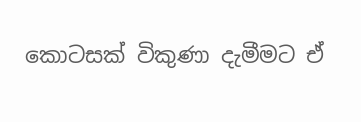කොටසක් විකුණා දැමීමට ඒ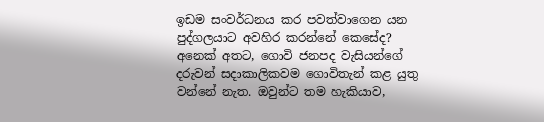ඉඩම සංවර්ධනය කර පවත්වාගෙන යන පුද්ගලයාට අවහිර කරන්නේ කෙසේද? අනෙක් අතට, ගොවි ජනපද වැසියන්ගේ දරුවන් සදාකාලිකවම ගොවිතැන් කළ යුතු වන්නේ නැත. ඔවුන්ට තම හැකියාව,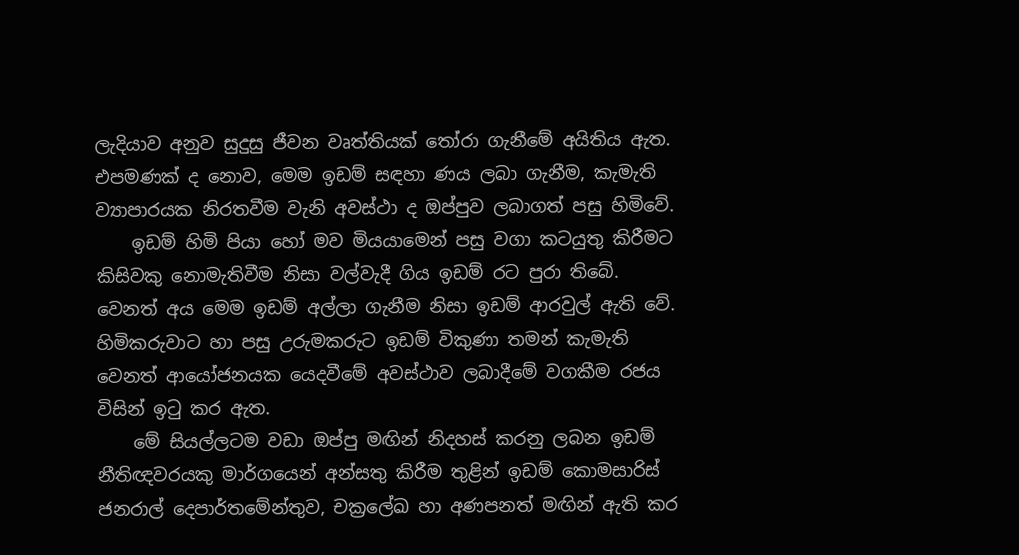ලැදියාව අනුව සුදුසු ජීවන වෘත්තියක් තෝරා ගැනීමේ අයිතිය ඇත. එපමණක් ද නොව, මෙම ඉඩම් සඳහා ණය ලබා ගැනීම, කැමැති ව්‍යාපාරයක නිරතවීම වැනි අවස්ථා ද ඔප්පුව ලබාගත් පසු හිමිවේ.
    ඉඩම් හිමි පියා හෝ මව මියයාමෙන් පසු වගා කටයුතු කිරීමට කිසිවකු නොමැතිවීම නිසා වල්වැදී ගිය ඉඩම් රට පුරා තිබේ. වෙනත් අය මෙම ඉඩම් අල්ලා ගැනීම නිසා ඉඩම් ආරවුල් ඇති වේ. හිමිකරුවාට හා පසු උරුමකරුට ඉඩම් විකුණා තමන් කැමැති වෙනත් ආයෝජනයක යෙදවීමේ අවස්ථාව ලබාදීමේ වගකීම රජය විසින් ඉටු කර ඇත.
    මේ සියල්ලටම වඩා ඔප්පු මඟින් නිදහස් කරනු ලබන ඉඩම් නීතිඥවරයකු මාර්ගයෙන් අන්සතු කිරීම තුළින් ඉඩම් කොමසාරිස් ජනරාල් දෙපාර්තමේන්තුව, චක්‍රලේඛ හා අණපනත් මඟින් ඇති කර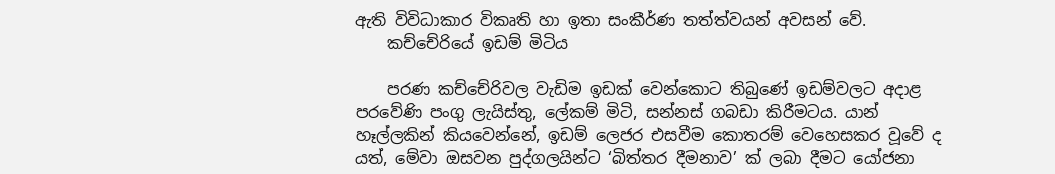ඇති විවිධාකාර විකෘති හා ඉතා සංකීර්ණ තත්ත්වයන් අවසන් වේ.
    කච්චේරියේ ඉඩම් මිටිය

    පරණ කච්චේරිවල වැඩිම ඉඩක් වෙන්කොට තිබුණේ ඉඩම්වලට අදාළ පරවේණි පංගු ලැයිස්තු, ලේකම් මිටි, සන්නස් ගබඩා කිරීමටය. යාන් හෑල්ලකින් කියවෙන්නේ, ඉඩම් ලෙජර එසවීම කොතරම් වෙහෙසකර වූවේ ද යත්, මේවා ඔසවන පුද්ගලයින්ට ‘බිත්තර දීමනාව’ ක් ලබා දීමට යෝජනා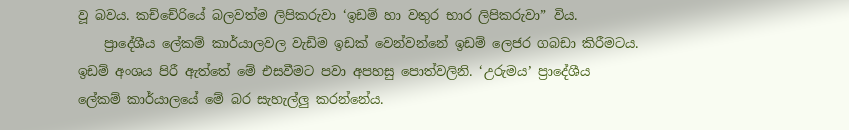වූ බවය. කච්චේරියේ බලවත්ම ලිපිකරුවා ‘ඉඩම් හා වතුර භාර ලිපිකරුවා” විය.
    ප්‍රාදේශීය ලේකම් කාර්යාලවල වැඩිම ඉඩක් වෙන්වන්නේ ඉඩම් ලෙජර ගබඩා කිරීමටය. ඉඩම් අංශය පිරී ඇත්තේ මේ එසවීමට පවා අපහසු පොත්වලිනි. ‘උරුමය’ ප්‍රාදේශීය ලේකම් කාර්යාලයේ මේ බර සැහැල්ලු කරන්නේය.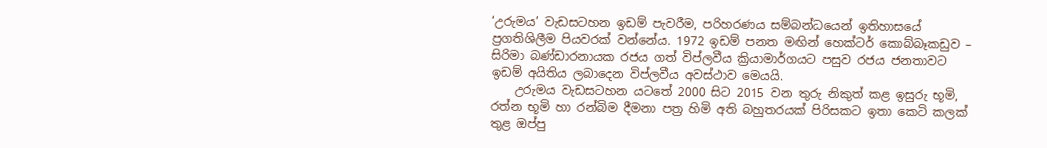‘උරුමය’ වැඩසටහන ඉඩම් පැවරීම, පරිහරණය සම්බන්ධයෙන් ඉතිහාසයේ ප්‍රගතිශිලීම පියවරක් වන්නේය. 1972 ඉඩම් පනත මඟින් හෙක්ටර් කොබ්බෑකඩුව – සිරිමා බණ්ඩාරනායක රජය ගත් විප්ලවීය ක්‍රියාමාර්ගයට පසුව රජය ජනතාවට ඉඩම් අයිතිය ලබාදෙන විප්ලවීය අවස්ථාව මෙයයි.
    උරුමය වැඩසටහන යටතේ 2000 සිට 2015 වන තුරු නිකුත් කළ ඉසුරු භූමි, රත්න භූමි හා රන්බිම දීමනා පත්‍ර හිමි අති බහුතරයක් පිරිසකට ඉතා කෙටි කලක් තුළ ඔප්පු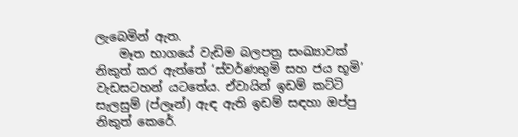ලැබෙමින් ඇත.
    මෑත භාගයේ වැඩිම බලපත්‍ර සංඛ්‍යාවක් නිකුත් කර ඇත්තේ ‘ස්වර්ණභුමි සහ ජය භූමි’ වැඩසටහන් යටතේය. ඒවායින් ඉඩම් කට්ටි සැලසුම් (ප්ලෑන්) ඇඳ ඇති ඉඩම් සඳහා ඔප්පු නිකුත් කෙරේ.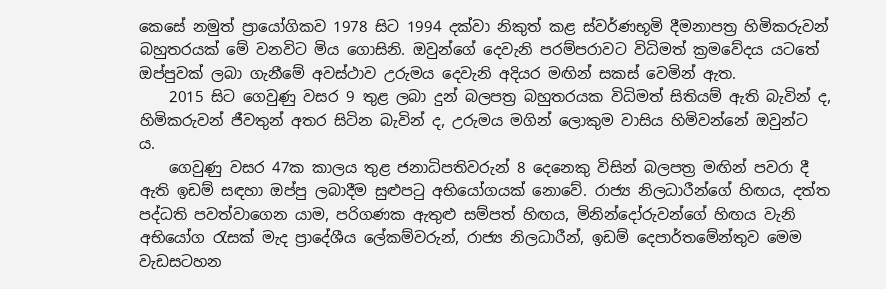කෙසේ නමුත් ප්‍රායෝගිකව 1978 සිට 1994 දක්වා නිකුත් කළ ස්වර්ණභූමි දීමනාපත්‍ර හිමිකරුවන් බහුතරයක් මේ වනවිට මිය ගොසිනි. ඔවුන්ගේ දෙවැනි පරම්පරාවට විධිමත් ක්‍රමවේදය යටතේ ඔප්පුවක් ලබා ගැනීමේ අවස්ථාව උරුමය දෙවැනි අදියර මඟින් සකස් වෙමින් ඇත.
    2015 සිට ගෙවුණු වසර 9 තුළ ලබා දුන් බලපත්‍ර බහුතරයක විධිමත් සිතියම් ඇති බැවින් ද, හිමිකරුවන් ජීවතුන් අතර සිටින බැවින් ද, උරුමය මගින් ලොකුම වාසිය හිමිවන්නේ ඔවුන්ට ය.
    ගෙවුණු වසර 47ක කාලය තුළ ජනාධිපතිවරුන් 8 දෙනෙකු විසින් බලපත්‍ර මඟින් පවරා දී ඇති ඉඩම් සඳහා ඔප්පු ලබාදීම සුළුපටු අභියෝගයක් නොවේ. රාජ්‍ය නිලධාරීන්ගේ හිඟය, දත්ත පද්ධති පවත්වාගෙන යාම, පරිගණක ඇතුළු සම්පත් හිඟය, මිනින්දෝරුවන්ගේ හිඟය වැනි අභියෝග රැසක් මැද ප්‍රාදේශීය ලේකම්වරුන්, රාජ්‍ය නිලධාරීන්, ඉඩම් දෙපාර්තමේන්තුව මෙම වැඩසටහන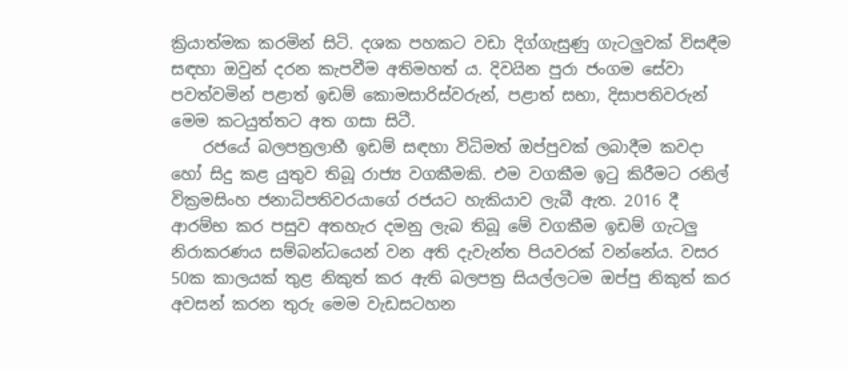ක්‍රියාත්මක කරමින් සිටි. දශක පහකට වඩා දිග්ගැසුණු ගැටලුවක් විසඳීම සඳහා ඔවුන් දරන කැපවීම අතිමහත් ය. දිවයින පුරා ජංගම සේවා පවත්වමින් පළාත් ඉඩම් කොමසාරිස්වරුන්, පළාත් සභා, දිසාපතිවරුන් මෙම කටයුත්තට අත ගසා සිටී.
    රජයේ බලපත්‍රලාභී ඉඩම් සඳහා විධිමත් ඔප්පුවක් ලබාදීම කවදා හෝ සිදු කළ යුතුව තිබූ රාජ්‍ය වගකීමකි. එම වගකීම ඉටු කිරීමට රනිල් වික්‍රමසිංහ ජනාධිපතිවරයාගේ රජයට හැකියාව ලැබී ඇත. 2016 දී ආරම්භ කර පසුව අතහැර දමනු ලැබ තිබූ මේ වගකීම ඉඩම් ගැටලු නිරාකරණය සම්බන්ධයෙන් වන අති දැවැන්ත පියවරක් වන්නේය. වසර 50ක කාලයක් තුළ නිකුත් කර ඇති බලපත්‍ර සියල්ලටම ඔප්පු නිකුත් කර අවසන් කරන තුරු මෙම වැඩසටහන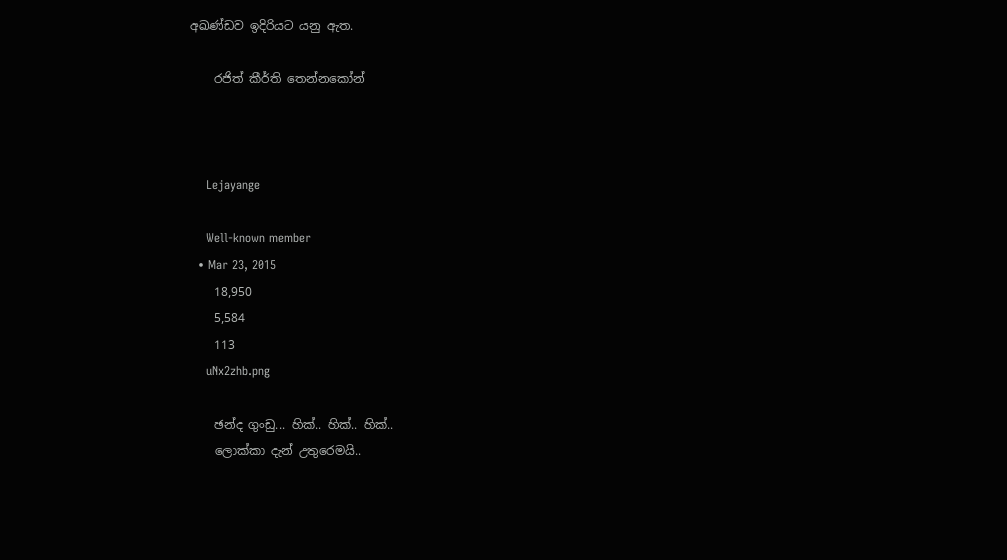අඛණ්ඩව ඉදිරියට යනු ඇත.

    රජිත් කීර්ති තෙන්නකෝන්



    Lejayange

    Well-known member
  • Mar 23, 2015
    18,950
    5,584
    113
    uNx2zhb.png

    ඡන්ද ගුංඩු... හික්.. හික්.. හික්..
    ලොක්කා දැන් උතුරෙමයි..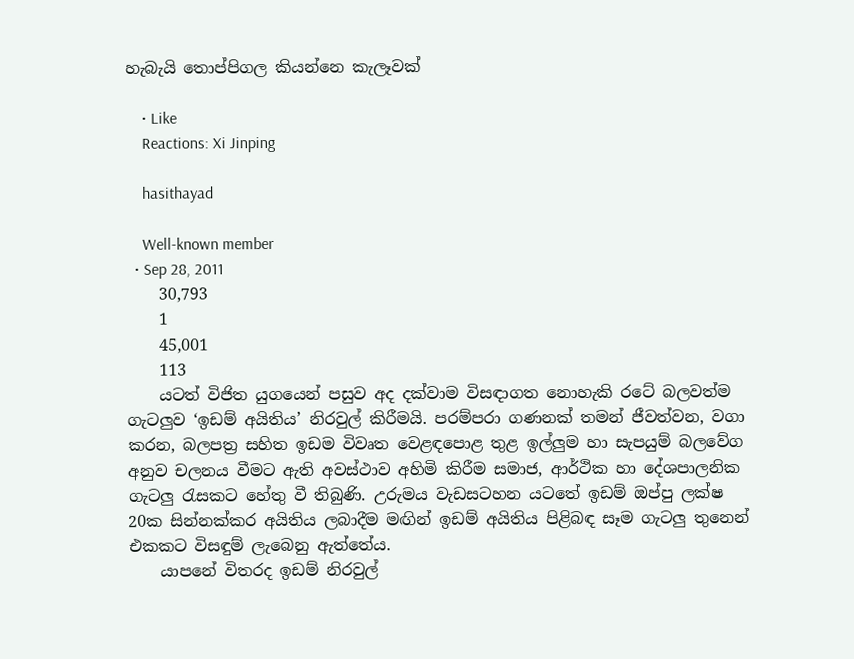හැබැයි තොප්පිගල කියන්නෙ කැලෑවක්

    • Like
    Reactions: Xi Jinping

    hasithayad

    Well-known member
  • Sep 28, 2011
    30,793
    1
    45,001
    113
    යටත් විජිත යුගයෙන් පසුව අද දක්වාම විසඳාගත නොහැකි රටේ බලවත්ම ගැටලුව ‘ඉඩම් අයිතිය’ නිරවුල් කිරීමයි. පරම්පරා ගණනක් තමන් ජීවත්වන, වගා කරන, බලපත්‍ර සහිත ඉඩම විවෘත වෙළඳපොළ තුළ ඉල්ලුම හා සැපයුම් බලවේග අනුව චලනය වීමට ඇති අවස්ථාව අහිමි කිරීම සමාජ, ආර්ථික හා දේශපාලනික ගැටලු රැසකට හේතු වී තිබුණි. උරුමය වැඩසටහන යටතේ ඉඩම් ඔප්පු ලක්ෂ 20ක සින්නක්කර අයිතිය ලබාදීම මඟින් ඉඩම් අයිතිය පිළිබඳ සෑම ගැටලු තුනෙන් එකකට විසඳුම් ලැබෙනු ඇත්තේය.
    යාපනේ විතරද ඉඩම් නිරවුල්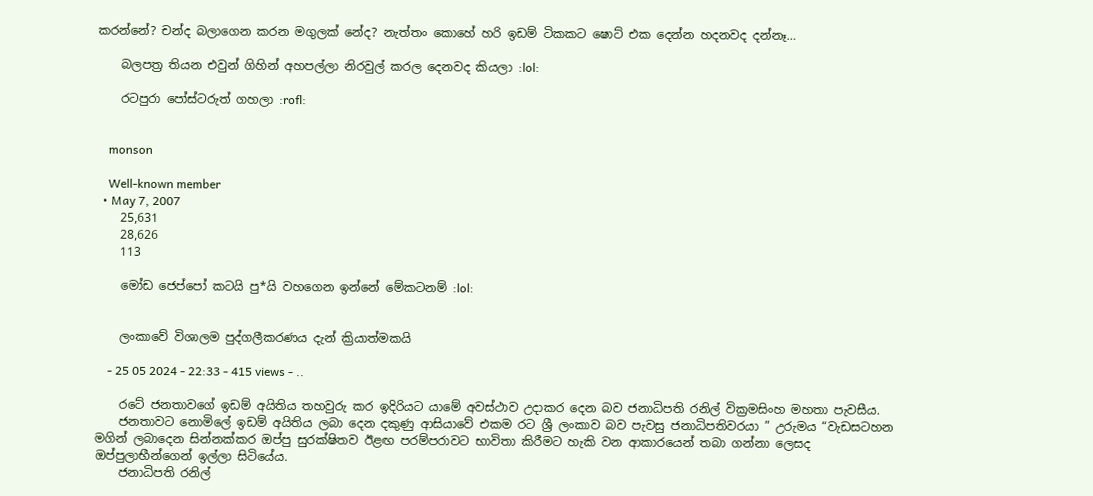කරන්නේ? චන්ද බලාගෙන කරන මගුලක් නේද? නැත්තං කොහේ හරි ඉඩම් ටිකකට ෂොට් එක දෙන්න හදනවද දන්නෑ…

    බලපත්‍ර තියන එවුන් ගිහින් අහපල්ලා නිරවුල් කරල දෙනවද කියලා :lol:

    රටපුරා පෝස්ටරුත් ගහලා :rofl:


    monson

    Well-known member
  • May 7, 2007
    25,631
    28,626
    113

    මෝඩ ජෙප්පෝ කටයි පු*යි වහගෙන ඉන්නේ මේකටනම් :lol:


    ලංකාවේ විශාලම පුද්ගලීකරණය දැන් ක්‍රියාත්මකයි

    - 25 05 2024 - 22:33 - 415 views - ..

    රටේ ජනතාවගේ ඉඩම් අයිතිය තහවුරු කර ඉදිරියට යාමේ අවස්ථාව උදාකර දෙන බව ජනාධිපති රනිල් වික්‍රමසිංහ මහතා පැවසීය.
    ජනතාවට නොමිලේ ඉඩම් අයිතිය ලබා දෙන දකුණු ආසියාවේ එකම රට ශ්‍රී ලංකාව බව පැවසු ජනාධිපතිවරයා ” උරුමය “වැඩසටහන මගින් ලබාදෙන සින්නක්කර ඔප්පු සුරක්ෂිතව ඊළඟ පරම්පරාවට භාවිතා කිරීමට හැකි වන ආකාරයෙන් තබා ගන්නා ලෙසද ඔප්පුලාභීන්ගෙන් ඉල්ලා සිටියේය.
    ජනාධිපති රනිල්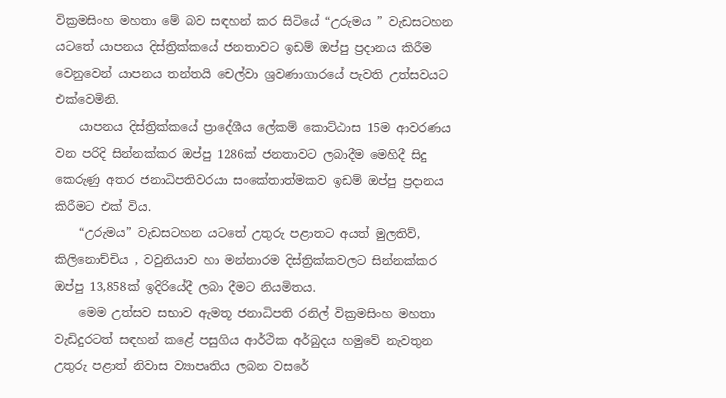වික්‍රමසිංහ මහතා මේ බව සඳහන් කර සිටියේ “උරුමය ” වැඩසටහන යටතේ යාපනය දිස්ත්‍රික්කයේ ජනතාවට ඉඩම් ඔප්පු ප්‍රදානය කිරීම වෙනුවෙන් යාපනය තන්තයි චෙල්වා ශ්‍රවණාගාරයේ පැවති උත්සවයට එක්වෙමිනි.
    යාපනය දිස්ත්‍රික්කයේ ප්‍රාදේශීය ලේකම් කොට්ඨාස 15ම ආවරණය වන පරිදි සින්නක්කර ඔප්පු 1286ක් ජනතාවට ලබාදීම මෙහිදී සිදු කෙරුණු අතර ජනාධිපතිවරයා සංකේතාත්මකව ඉඩම් ඔප්පු ප්‍රදානය කිරීමට එක් විය.
    “උරුමය” වැඩසටහන යටතේ උතුරු පළාතට අයත් මුලතිව්, කිලිනොච්චිය , වවුනියාව හා මන්නාරම දිස්ත්‍රික්කවලට සින්නක්කර ඔප්පු 13,858ක් ඉදිරියේදී ලබා දීමට නියමිතය.
    මෙම උත්සව සභාව ඇමතූ ජනාධිපති රනිල් වික්‍රමසිංහ මහතා වැඩිදුරටත් සඳහන් කළේ පසුගිය ආර්ථික අර්බුදය හමුවේ නැවතුන උතුරු පළාත් නිවාස ව්‍යාපෘතිය ලබන වසරේ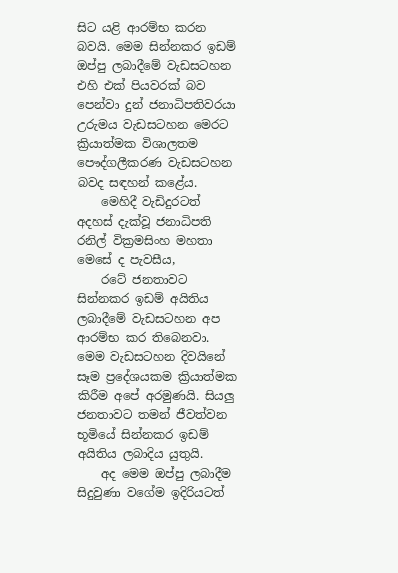සිට යළි ආරම්භ කරන බවයි. මෙම සින්නකර ඉඩම් ඔප්පු ලබාදීමේ වැඩසටහන එහි එක් පියවරක් බව පෙන්වා දුන් ජනාධිපතිවරයා උරුමය වැඩසටහන මෙරට ක්‍රියාත්මක විශාලතම පෞද්ගලීකරණ වැඩසටහන බවද සඳහන් කළේය.
    මෙහිදී වැඩිදුරටත් අදහස් දැක්වූ ජනාධිපති රනිල් වික්‍රමසිංහ මහතා මෙසේ ද පැවසීය,
    රටේ ජනතාවට සින්නකර ඉඩම් අයිතිය ලබාදීමේ වැඩසටහන අප ආරම්භ කර තිබෙනවා. මෙම වැඩසටහන දිවයිනේ සෑම ප්‍රදේශයකම ක්‍රියාත්මක කිරීම අපේ අරමුණයි. සියලු ජනතාවට තමන් ජීවත්වන භූමියේ සින්නකර ඉඩම් අයිතිය ලබාදිය යුතුයි.
    අද මෙම ඔප්පු ලබාදීම සිදුවුණා වගේම ඉදිරියටත්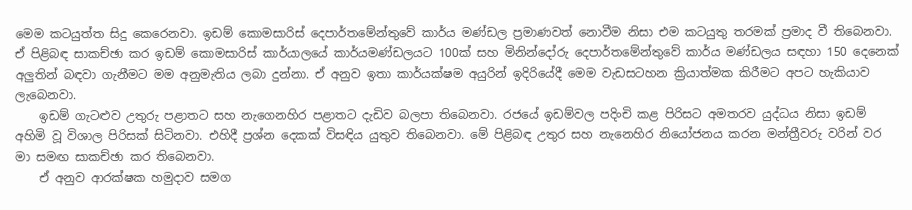මෙම කටයුත්ත සිදු කෙරෙනවා. ඉඩම් කොමසාරිස් දෙපාර්තමේන්තුවේ කාර්ය මණ්ඩල ප්‍රමාණවත් නොවීම නිසා එම කටයුතු තරමක් ප්‍රමාද වී තිබෙනවා. ඒ පිළිබඳ සාකච්ඡා කර ඉඩම් කොමසාරිස් කාර්යාලයේ කාර්යමණ්ඩලයට 100ක් සහ මිනින්දෝරු දෙපාර්තමේන්තුවේ කාර්ය මණ්ඩලය සඳහා 150 දෙනෙක් අලුතින් බඳවා ගැනීමට මම අනුමැතිය ලබා දුන්නා. ඒ අනුව ඉතා කාර්යක්ෂම අයුරින් ඉදිරියේදී මෙම වැඩසටහන ක්‍රියාත්මක කිරීමට අපට හැකියාව ලැබෙනවා.
    ඉඩම් ගැටළුව උතුරු පළාතට සහ නැගෙනහිර පළාතට දැඩිව බලපා තිබෙනවා. රජයේ ඉඩම්වල පදිංචි කළ පිරිසට අමතරව යුද්ධය නිසා ඉඩම් අහිමි වූ විශාල පිරිසක් සිටිනවා. එහිදී ප්‍රශ්න දෙකක් විසඳිය යුතුව තිබෙනවා. මේ පිළිබඳ උතුර සහ නැනෙහිර නියෝජනය කරන මන්ත්‍රීවරු වරින් වර මා සමඟ සාකච්ඡා කර තිබෙනවා.
    ඒ අනුව ආරක්ෂක හමුදාව සමග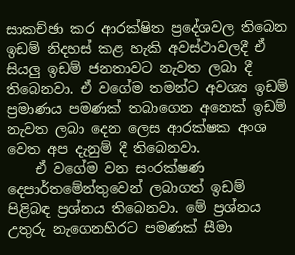සාකච්ඡා කර ආරක්ෂිත ප්‍රදේශවල තිබෙන ඉඩම් නිදහස් කළ හැකි අවස්ථාවලදී ඒ සියලු ඉඩම් ජනතාවට නැවත ලබා දී තිබෙනවා. ඒ වගේම තමන්ට අවශ්‍ය ඉඩම් ප්‍රමාණය පමණක් තබාගෙන අනෙක් ඉඩම් නැවත ලබා දෙන ලෙස ආරක්ෂක අංශ වෙත අප දැනුම් දී තිබෙනවා.
    ඒ වගේම වන සංරක්ෂණ දෙපාර්තමේන්තුවෙන් ලබාගත් ඉඩම් පිළිබඳ ප්‍රශ්නය තිබෙනවා. මේ ප්‍රශ්නය උතුරු නැගෙනහිරට පමණක් සීමා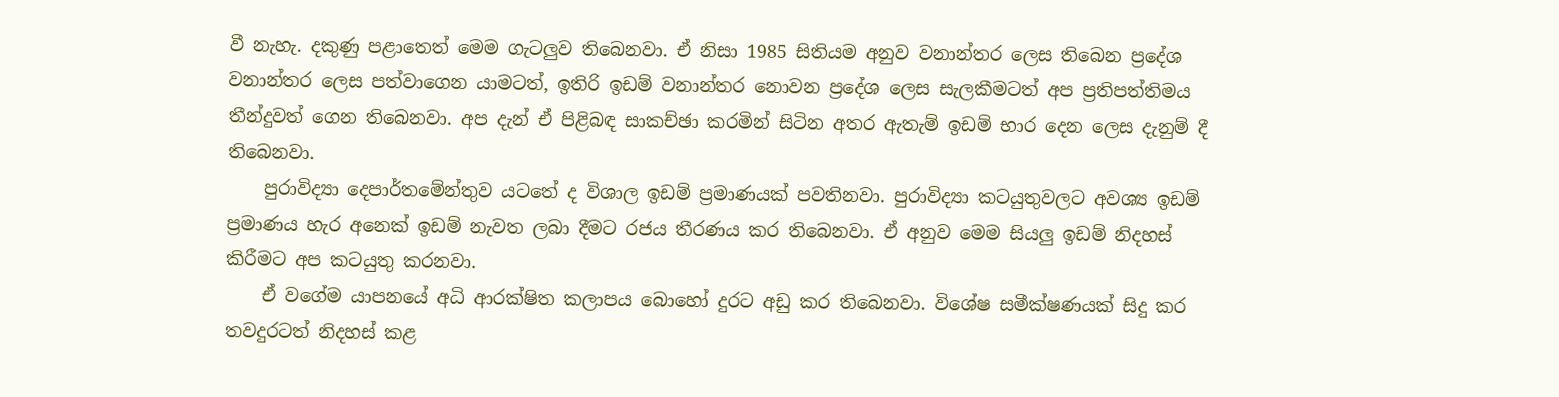වී නැහැ. දකුණු පළාතෙත් මෙම ගැටලුව තිබෙනවා. ඒ නිසා 1985 සිතියම අනුව වනාන්තර ලෙස තිබෙන ප්‍රදේශ වනාන්තර ලෙස පත්වාගෙන යාමටත්, ඉතිරි ඉඩම් වනාන්තර නොවන ප්‍රදේශ ලෙස සැලකීමටත් අප ප්‍රතිපත්තිමය තීන්දුවත් ගෙන තිබෙනවා. අප දැන් ඒ පිළිබඳ සාකච්ඡා කරමින් සිටින අතර ඇතැම් ඉඩම් භාර දෙන ලෙස දැනුම් දී තිබෙනවා.
    පුරාවිද්‍යා දෙපාර්තමේන්තුව යටතේ ද විශාල ඉඩම් ප්‍රමාණයක් පවතිනවා. පුරාවිද්‍යා කටයුතුවලට අවශ්‍ය ඉඩම් ප්‍රමාණය හැර අනෙක් ඉඩම් නැවත ලබා දීමට රජය තීරණය කර තිබෙනවා. ඒ අනුව මෙම සියලු ඉඩම් නිදහස් කිරීමට අප කටයුතු කරනවා.
    ඒ වගේම යාපනයේ අධි ආරක්ෂිත කලාපය බොහෝ දුරට අඩු කර තිබෙනවා. විශේෂ සමීක්ෂණයක් සිදු කර තවදුරටත් නිදහස් කළ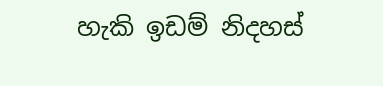හැකි ඉඩම් නිදහස්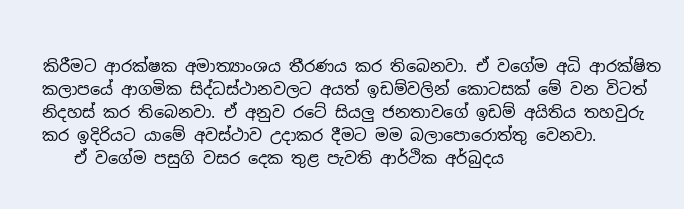කිරීමට ආරක්ෂක අමාත්‍යාංශය තීරණය කර තිබෙනවා. ඒ වගේම අධි ආරක්ෂිත කලාපයේ ආගමික සිද්ධස්ථානවලට අයත් ඉඩම්වලින් කොටසක් මේ වන විටත් නිදහස් කර තිබෙනවා. ඒ අනුව රටේ සියලු ජනතාවගේ ඉඩම් අයිතිය තහවුරු කර ඉදිරියට යාමේ අවස්ථාව උදාකර දීමට මම බලාපොරොත්තු වෙනවා.
    ඒ වගේම පසුගි වසර දෙක තුළ පැවති ආර්ථික අර්බුදය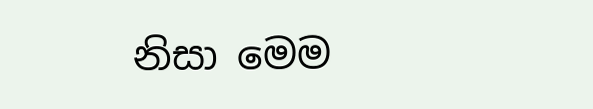නිසා මෙම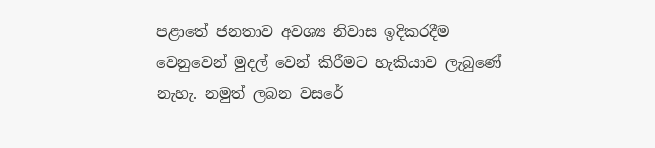පළාතේ ජනතාව අවශ්‍ය නිවාස ඉදිකරදීම වෙනුවෙන් මුදල් වෙන් කිරීමට හැකියාව ලැබුණේ නැහැ. නමුත් ලබන වසරේ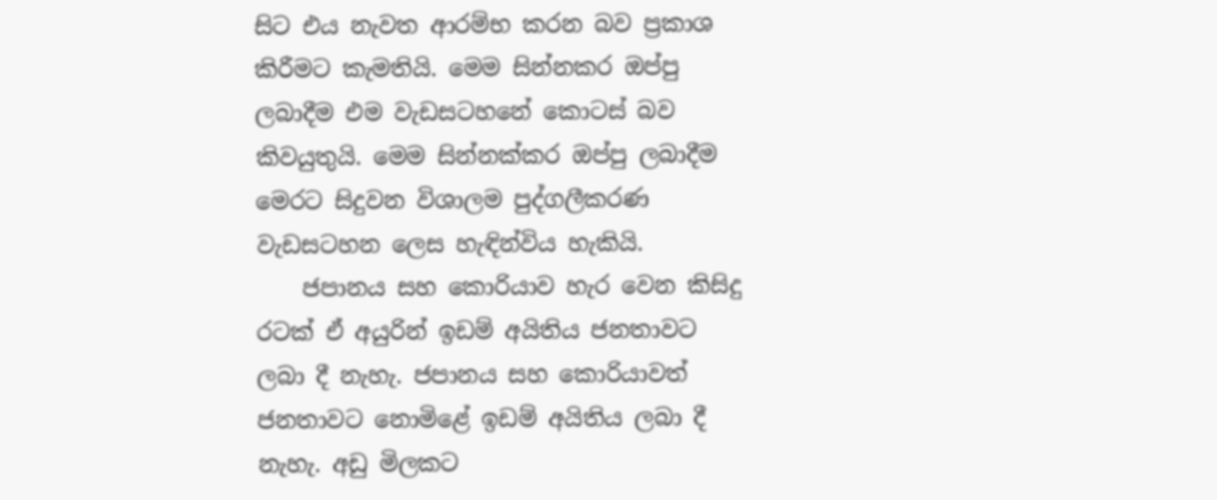සිට එය නැවත ආරම්භ කරන බව ප්‍රකාශ කිරීමට කැමතියි. මෙම සින්නකර ඔප්පු ලබාදීම එම වැඩසටහනේ කොටස් බව කිවයුතුයි. මෙම සින්නක්කර ඔප්පු ලබාදීම මෙරට සිදුවන විශාලම පුද්ගලීකරණ වැඩසටහන ලෙස හැඳින්විය හැකියි.
    ජපානය සහ කොරියාව හැර වෙන කිසිදු රටක් ඒ අයුරින් ඉඩම් අයිතිය ජනතාවට ලබා දී නැහැ. ජපානය සහ කොරියාවත් ජනතාවට නොමිළේ ඉඩම් අයිතිය ලබා දී නැහැ. අඩු මිලකට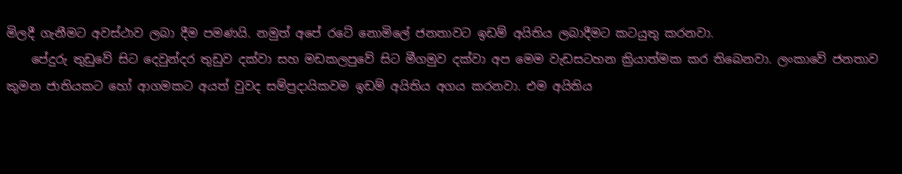මිලදී ගැනීමට අවස්ථාව ලබා දීම පමණයි. නමුත් අපේ රටේ නොමිලේ ජනතාවට ඉඩම් අයිතිය ලබාදීමට කටයුතු කරනවා.
    පේදුරු තුඩුවේ සිට දෙවුන්දර තුඩුව දක්වා සහ මඩකලපුවේ සිට මීගමුව දක්වා අප මෙම වැඩසටහන ක්‍රියාත්මක කර තිබෙනවා. ලංකාවේ ජනතාව කුමන ජාතියකට හෝ ආගමකට අයත් වුවද සම්ප්‍රදායිකවම ඉඩම් අයිතිය අගය කරනවා. එම අයිතිය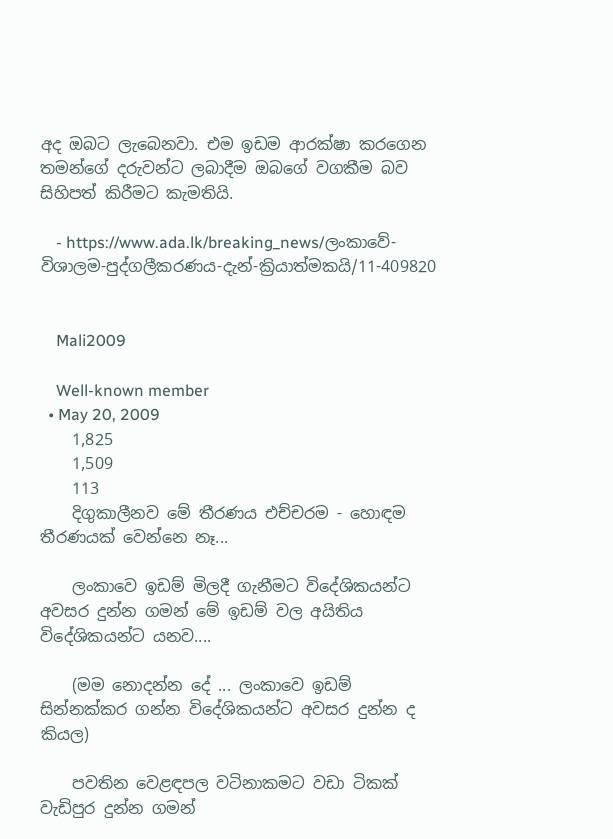අද ඔබට ලැබෙනවා. එම ඉඩම ආරක්ෂා කරගෙන තමන්ගේ දරුවන්ට ලබාදීම ඔබගේ වගකීම බව සිහිපත් කිරීමට කැමතියි.

    - https://www.ada.lk/breaking_news/ලංකාවේ-විශාලම-පුද්ගලීකරණය-දැන්-ක්‍රියාත්මකයි/11-409820


    Mali2009

    Well-known member
  • May 20, 2009
    1,825
    1,509
    113
    දිගුකාලීනව මේ තීරණය එච්චරම - හොඳම තීරණයක් වෙන්නෙ නෑ...

    ලංකාවෙ ඉඩම් මිලදී ගැනීමට විදේශිකයන්ට අවසර දුන්න ගමන් මේ ඉඩම් වල අයිතිය විදේශිකයන්ට යනව....

    (මම නොදන්න දේ ... ලංකාවෙ ඉඩම් සින්නක්කර ගන්න විදේශිකයන්ට අවසර දුන්න ද කියල)

    පවතින වෙළඳපල වටිනාකමට වඩා ටිකක් වැඩිපුර දුන්න ගමන්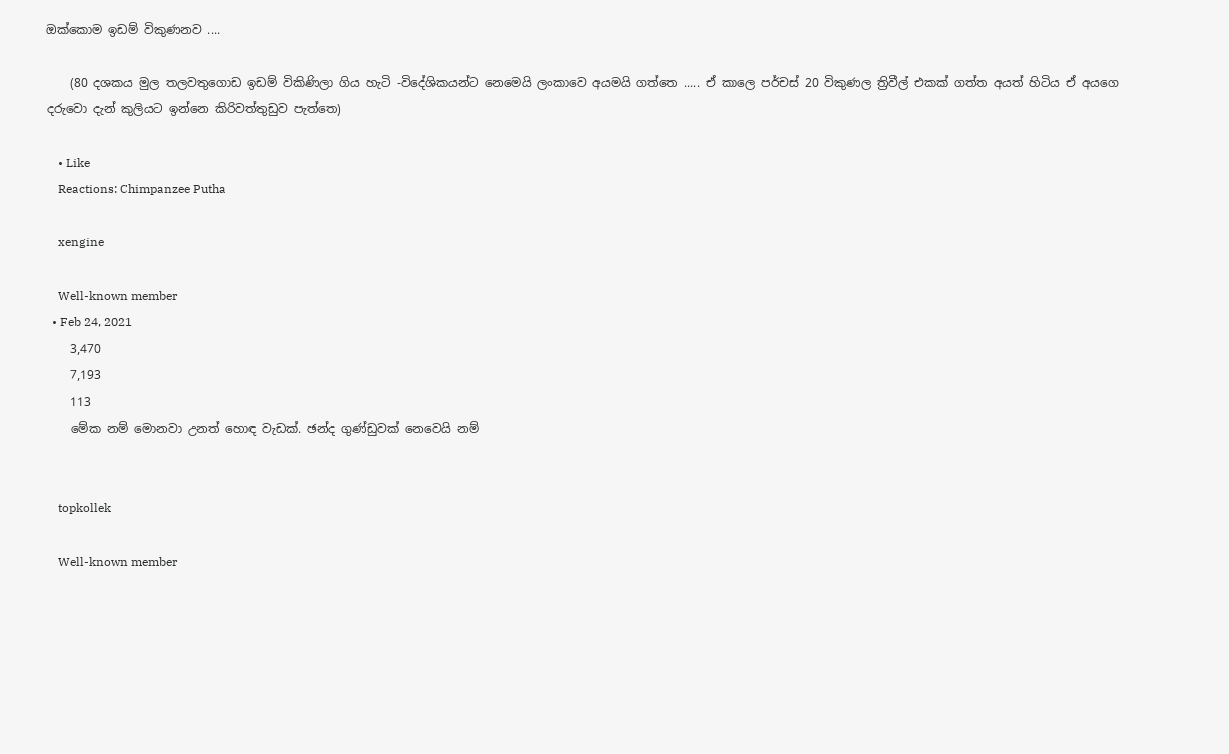ඔක්කොම ඉඩම් විකුණනව ....

    (80 දශකය මුල තලවතුගොඩ ඉඩම් විකිණිලා ගිය හැටි -විදේශිකයන්ට නෙමෙයි ලංකාවෙ අයමයි ගත්තෙ ..... ඒ කාලෙ පර්චස් 20 විකුණල ත්‍රිවීල් එකක් ගත්ත අයත් හිටිය ඒ අයගෙ දරුවො දැන් කුලියට ඉන්නෙ කිරිවත්තුඩුව පැත්තෙ)

    • Like
    Reactions: Chimpanzee Putha

    xengine

    Well-known member
  • Feb 24, 2021
    3,470
    7,193
    113
    මේක නම් මොනවා උනත් හොඳ වැඩක්. ඡන්ද ගුණ්ඩුවක් නෙවෙයි නම්


    topkollek

    Well-known member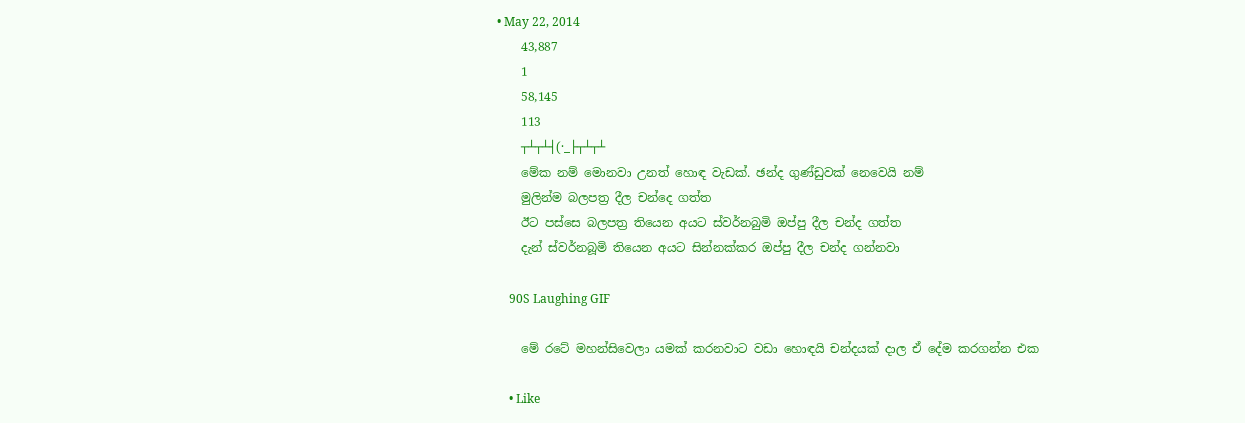• May 22, 2014
    43,887
    1
    58,145
    113
    ┬┴┬┴┤(·_├┬┴┬┴
    මේක නම් මොනවා උනත් හොඳ වැඩක්. ඡන්ද ගුණ්ඩුවක් නෙවෙයි නම්
    මුලින්ම බලපත්‍ර දීල චන්දෙ ගත්ත
    ඊට පස්සෙ බලපත්‍ර තියෙන අයට ස්වර්නබුමි ඔප්පු දීල චන්ද ගත්ත
    දැන් ස්වර්නබූමි තියෙන අයට සින්නක්කර ඔප්පු දීල චන්ද ගන්නවා

    90S Laughing GIF

    මේ රටේ මහන්සිවෙලා යමක් කරනවාට වඩා හොඳයි චන්දයක් දාල ඒ දේම කරගන්න එක

    • Like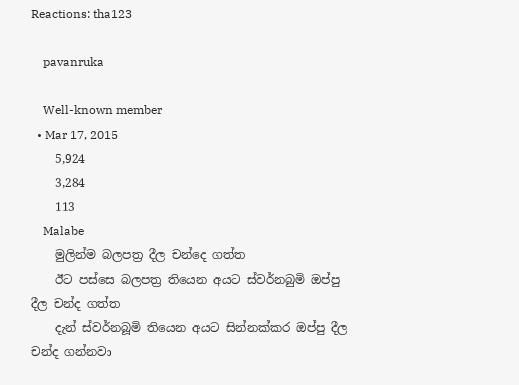Reactions: tha123

    pavanruka

    Well-known member
  • Mar 17, 2015
    5,924
    3,284
    113
    Malabe
    මුලින්ම බලපත්‍ර දීල චන්දෙ ගත්ත
    ඊට පස්සෙ බලපත්‍ර තියෙන අයට ස්වර්නබුමි ඔප්පු දීල චන්ද ගත්ත
    දැන් ස්වර්නබූමි තියෙන අයට සින්නක්කර ඔප්පු දීල චන්ද ගන්නවා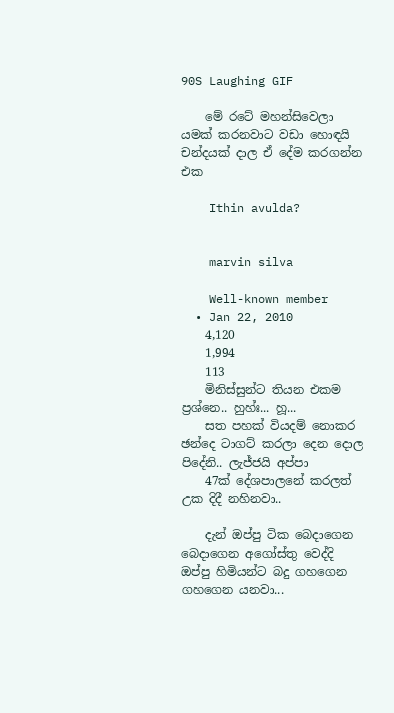90S Laughing GIF

    මේ රටේ මහන්සිවෙලා යමක් කරනවාට වඩා හොඳයි චන්දයක් දාල ඒ දේම කරගන්න එක

    Ithin avulda?


    marvin silva

    Well-known member
  • Jan 22, 2010
    4,120
    1,994
    113
    මිනිස්සුන්ට තියන එකම ප්‍රශ්නෙ.. හුහ්ඃ... හූ...
    සත පහක් වියදම් නොකර ඡන්දෙ ටාගට් කරලා දෙන දොල පිදේනි.. ලැජ්ජයි අප්පා
    47ක් දේශපාලනේ කරලත් උක දිදී නහිනවා..

    දැන් ඔප්පු ටික බෙදාගෙන බෙදාගෙන අගෝස්තු වෙද්දි ඔප්පු හිමියන්ට බදු ගහගෙන ගහගෙන යනවා...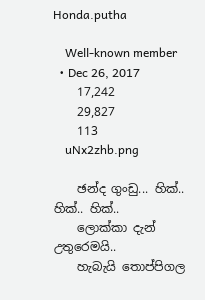Honda.putha

    Well-known member
  • Dec 26, 2017
    17,242
    29,827
    113
    uNx2zhb.png

    ඡන්ද ගුංඩු... හික්.. හික්.. හික්..
    ලොක්කා දැන් උතුරෙමයි..
    හැබැයි තොප්පිගල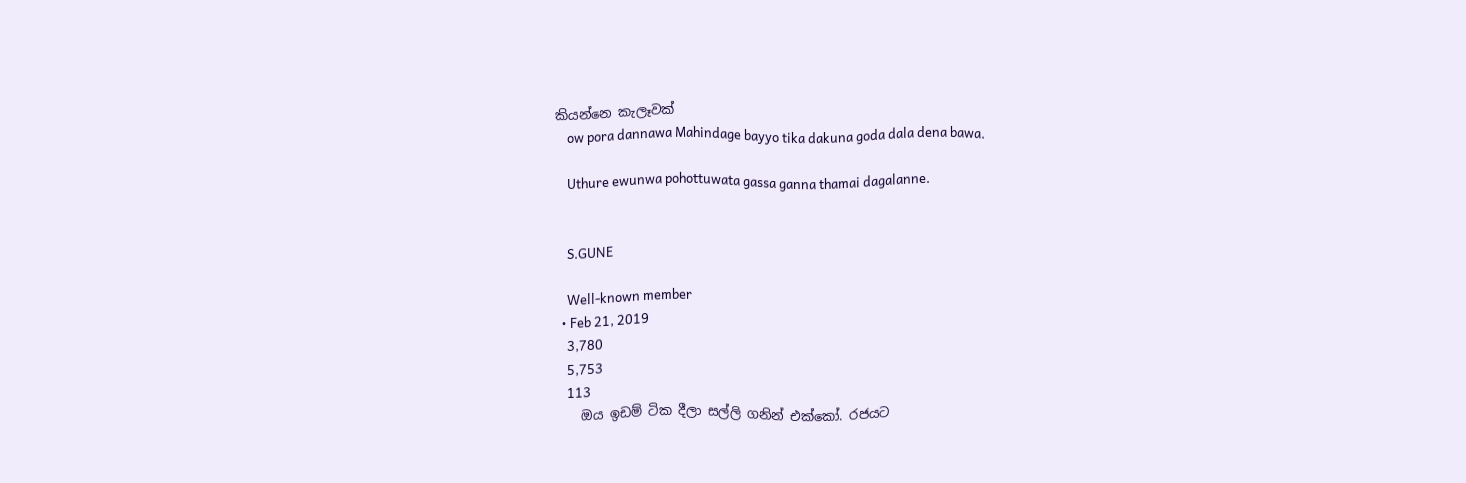කියන්නෙ කැලෑවක්
    ow pora dannawa Mahindage bayyo tika dakuna goda dala dena bawa.

    Uthure ewunwa pohottuwata gassa ganna thamai dagalanne.


    S.GUNE

    Well-known member
  • Feb 21, 2019
    3,780
    5,753
    113
    ඔය ඉඩම් ටික දීලා සල්ලි ගනින් එක්කෝ. රජයට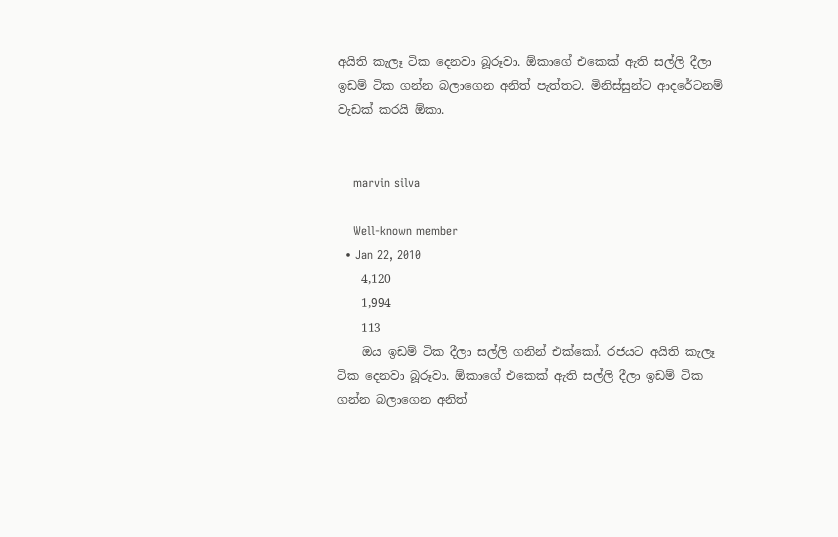අයිති කැලෑ ටික දෙනවා බූරූවා. ඕකාගේ එකෙක් ඇති සල්ලි දීලා ඉඩම් ටික ගන්න බලාගෙන අනිත් පැත්තට. මිනිස්සුන්ට ආදරේටනම් වැඩක් කරයි ඕකා.


    marvin silva

    Well-known member
  • Jan 22, 2010
    4,120
    1,994
    113
    ඔය ඉඩම් ටික දීලා සල්ලි ගනින් එක්කෝ. රජයට අයිති කැලෑ ටික දෙනවා බූරූවා. ඕකාගේ එකෙක් ඇති සල්ලි දීලා ඉඩම් ටික ගන්න බලාගෙන අනිත්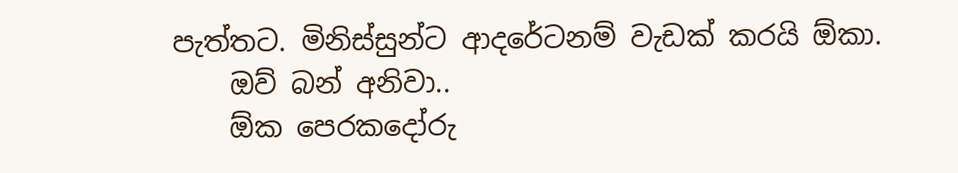පැත්තට. මිනිස්සුන්ට ආදරේටනම් වැඩක් කරයි ඕකා.
    ඔව් බන් අනිවා..
    ඕක පෙරකදෝරු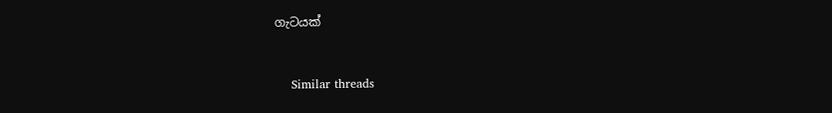ගැටයක්


    Similar threads